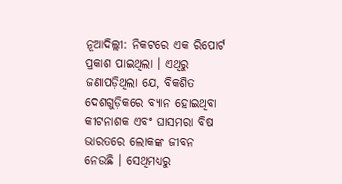ନୂଆଦିଲ୍ଲୀ: ନିକଟରେ ଏକ ରିପୋର୍ଟ ପ୍ରକାଶ ପାଇଥିଲା । ଏଥିରୁ ଜଣାପଡ଼ିଥିଲା ଯେ, ବିକଶିତ ଦେଶଗୁଡ଼ିକରେ ବ୍ୟାନ ହୋଇଥିବା କୀଟନାଶକ ଏବଂ ଘାସମରା ବିଷ ଭାରତରେ ଲୋକଙ୍କ ଜୀବନ ନେଉଛି । ସେଥିମଧ୍ୟରୁ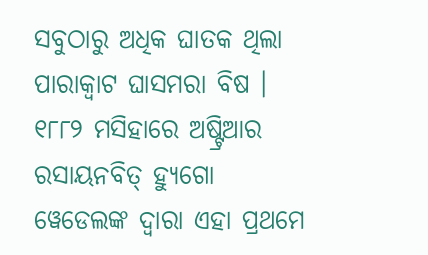ସବୁଠାରୁ ଅଧିକ ଘାତକ ଥିଲା ପାରାକ୍ବାଟ ଘାସମରା ବିଷ । ୧୮୮୨ ମସିହାରେ ଅଷ୍ଟ୍ରିଆର ରସାୟନବିତ୍ ହ୍ୟୁଗୋ ୱେଡେଲଙ୍କ ଦ୍ୱାରା ଏହା ପ୍ରଥମେ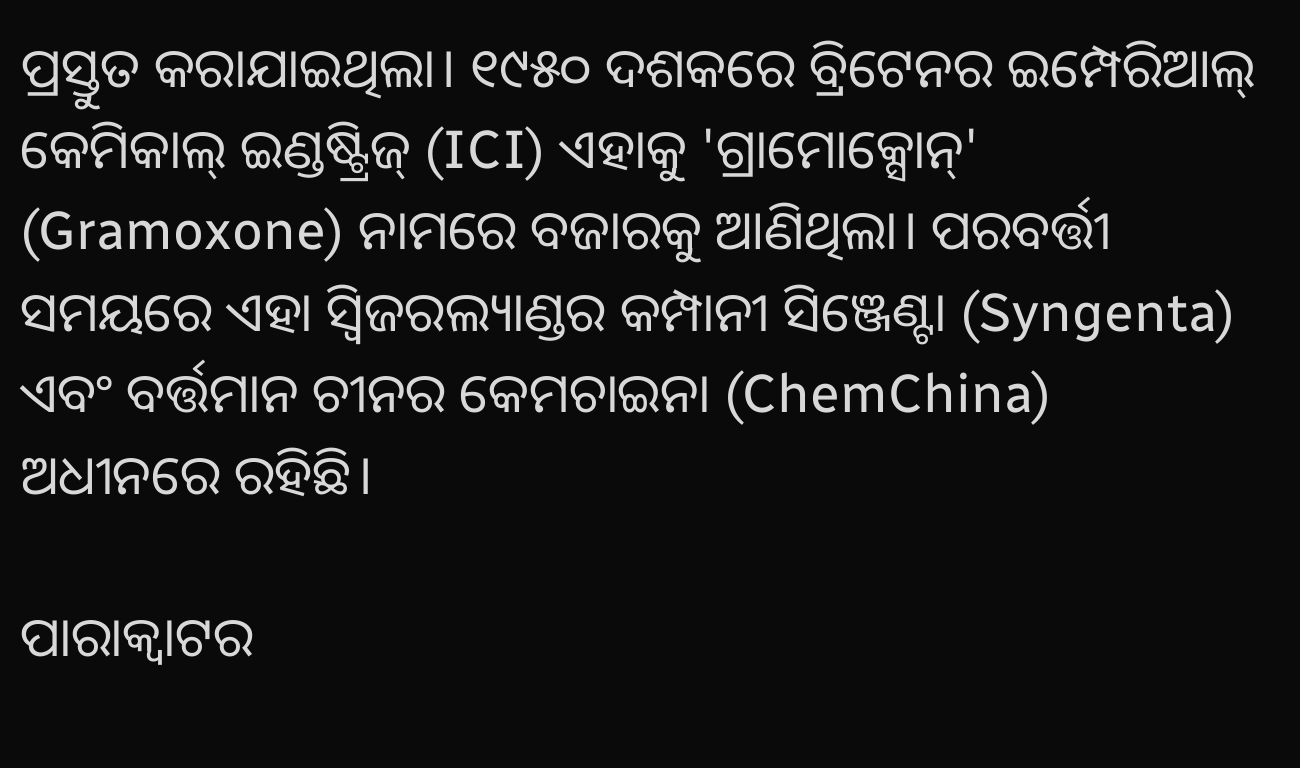ପ୍ରସ୍ତୁତ କରାଯାଇଥିଲା। ୧୯୫୦ ଦଶକରେ ବ୍ରିଟେନର ଇମ୍ପେରିଆଲ୍ କେମିକାଲ୍ ଇଣ୍ଡଷ୍ଟ୍ରିଜ୍ (ICI) ଏହାକୁ 'ଗ୍ରାମୋକ୍ସୋନ୍' (Gramoxone) ନାମରେ ବଜାରକୁ ଆଣିଥିଲା। ପରବର୍ତ୍ତୀ ସମୟରେ ଏହା ସ୍ୱିଜରଲ୍ୟାଣ୍ଡର କମ୍ପାନୀ ସିଞ୍ଜେଣ୍ଟା (Syngenta) ଏବଂ ବର୍ତ୍ତମାନ ଚୀନର କେମଚାଇନା (ChemChina) ଅଧୀନରେ ରହିଛି।

ପାରାକ୍ୱାଟର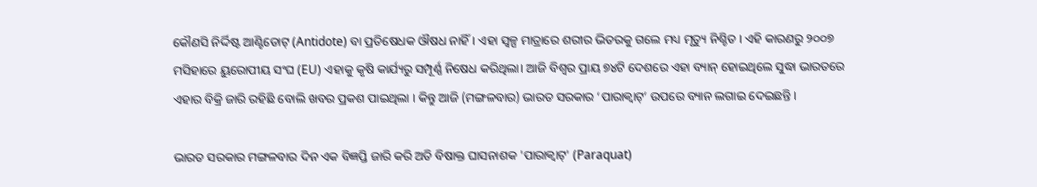କୌଣସି ନିର୍ଦ୍ଦିଷ୍ଟ ଆଣ୍ଟିଡୋଟ୍ (Antidote) ବା ପ୍ରତିଷେଧକ ଔଷଧ ନାହିଁ। ଏହା ସ୍ୱଳ୍ପ ମାତ୍ରାରେ ଶରୀର ଭିତରକୁ ଗଲେ ମଧ୍ୟ ମୃତ୍ୟୁ ନିଶ୍ଚିତ । ଏହି କାରଣରୁ ୨୦୦୭ ମସିହାରେ ୟୁରୋପୀୟ ସଂଘ (EU) ଏହାକୁ କୃଷି କାର୍ଯ୍ୟରୁ ସମ୍ପୂର୍ଣ୍ଣ ନିଷେଧ କରିଥିଲା। ଆଜି ବିଶ୍ୱର ପ୍ରାୟ ୭୪ଟି ଦେଶରେ ଏହା ବ୍ୟାନ୍ ହୋଇଥିଲେ ସୁଦ୍ଧା ଭାରତରେ ଏହାର ବିକ୍ରି ଜାରି ରହିଛି ବୋଲି ଖବର ପ୍ରକଶ ପାଇଥିଲା । କିନ୍ତୁ ଆଜି (ମଙ୍ଗଳବାର) ଭାରତ ସରକାର ‘ପାରାକ୍ବାଟ୍‌’ ଉପରେ ବ୍ୟାନ ଲଗାଇ ଦେଇଛନ୍ତି ।

ଭାରତ ସରକାର ମଙ୍ଗଳବାର ଦିନ ଏକ ବିଜ୍ଞପ୍ତି ଜାରି କରି ଅତି ବିଷାକ୍ତ ଘାସନାଶକ 'ପାରାକ୍ୱାଟ୍' (Paraquat)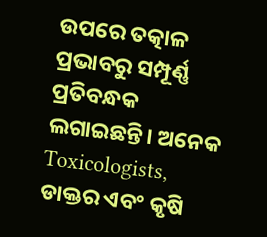ଉପରେ ତତ୍କାଳ ପ୍ରଭାବରୁ ସମ୍ପୂର୍ଣ୍ଣ ପ୍ରତିବନ୍ଧକ ଲଗାଇଛନ୍ତି। ଅନେକ Toxicologists, ଡାକ୍ତର ଏବଂ କୃଷି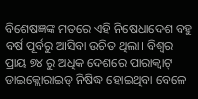ବିଶେଷଜ୍ଞଙ୍କ ମତରେ ଏହି ନିଷେଧାଦେଶ ବହୁ ବର୍ଷ ପୂର୍ବରୁ ଆସିବା ଉଚିତ ଥିଲା। ବିଶ୍ୱର ପ୍ରାୟ ୭୪ ରୁ ଅଧିକ ଦେଶରେ ପାରାକ୍ୱାଟ୍ ଡାଇକ୍ଲୋରାଇଡ୍ ନିଷିଦ୍ଧ ହୋଇଥିବା ବେଳେ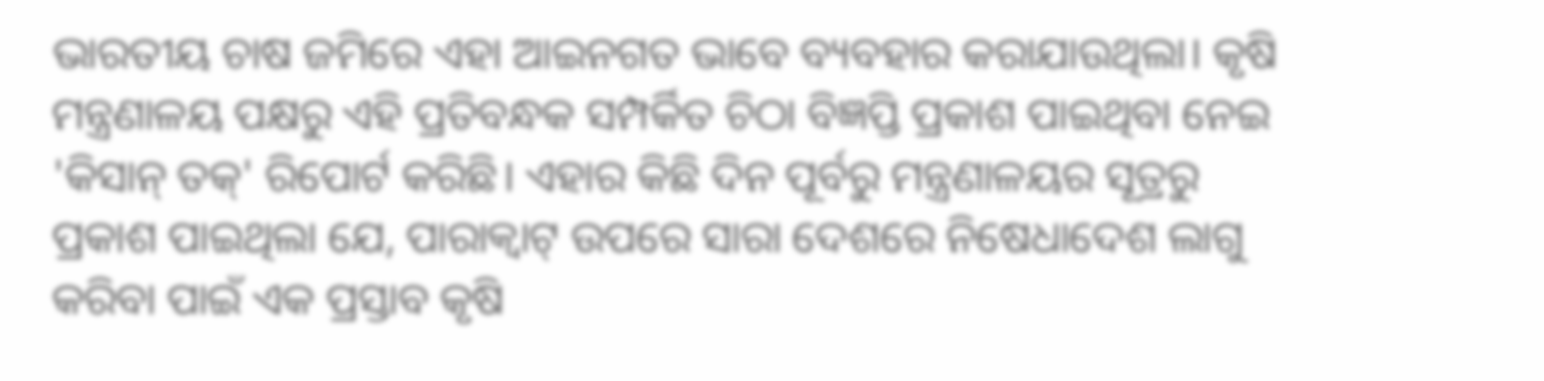ଭାରତୀୟ ଚାଷ ଜମିରେ ଏହା ଆଇନଗତ ଭାବେ ବ୍ୟବହାର କରାଯାଉଥିଲା। କୃଷି ମନ୍ତ୍ରଣାଳୟ ପକ୍ଷରୁ ଏହି ପ୍ରତିବନ୍ଧକ ସମ୍ପର୍କିତ ଚିଠା ବିଜ୍ଞପ୍ତି ପ୍ରକାଶ ପାଇଥିବା ନେଇ 'କିସାନ୍ ତକ୍' ରିପୋର୍ଟ କରିଛି। ଏହାର କିଛି ଦିନ ପୂର୍ବରୁ ମନ୍ତ୍ରଣାଳୟର ସୂତ୍ରରୁ ପ୍ରକାଶ ପାଇଥିଲା ଯେ, ପାରାକ୍ୱାଟ୍ ଉପରେ ସାରା ଦେଶରେ ନିଷେଧାଦେଶ ଲାଗୁ କରିବା ପାଇଁ ଏକ ପ୍ରସ୍ତାବ କୃଷି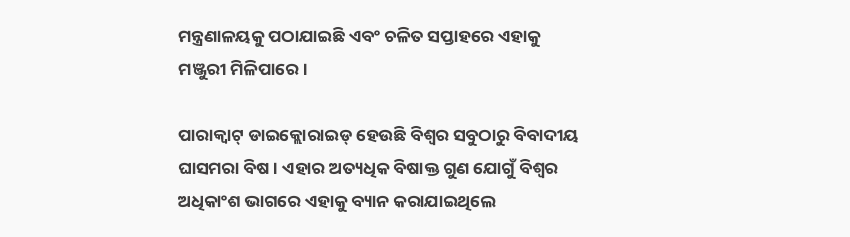ମନ୍ତ୍ରଣାଳୟକୁ ପଠାଯାଇଛି ଏବଂ ଚଳିତ ସପ୍ତାହରେ ଏହାକୁ ମଞ୍ଜୁରୀ ମିଳିପାରେ।

ପାରାକ୍ୱାଟ୍ ଡାଇକ୍ଲୋରାଇଡ୍ ହେଉଛି ବିଶ୍ୱର ସବୁଠାରୁ ବିବାଦୀୟ ଘାସମରା ବିଷ। ଏହାର ଅତ୍ୟଧିକ ବିଷାକ୍ତ ଗୁଣ ଯୋଗୁଁ ବିଶ୍ୱର ଅଧିକାଂଶ ଭାଗରେ ଏହାକୁ ବ୍ୟାନ କରାଯାଇଥିଲେ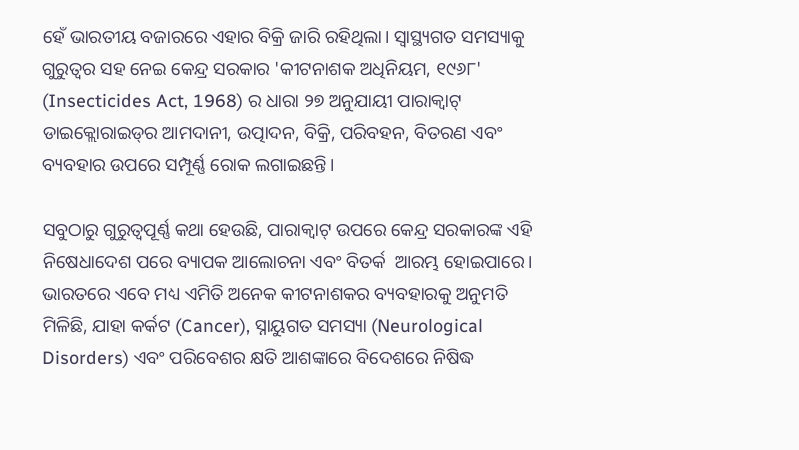ହେଁ ଭାରତୀୟ ବଜାରରେ ଏହାର ବିକ୍ରି ଜାରି ରହିଥିଲା। ସ୍ୱାସ୍ଥ୍ୟଗତ ସମସ୍ୟାକୁ ଗୁରୁତ୍ୱର ସହ ନେଇ କେନ୍ଦ୍ର ସରକାର 'କୀଟନାଶକ ଅଧିନିୟମ, ୧୯୬୮' (Insecticides Act, 1968) ର ଧାରା ୨୭ ଅନୁଯାୟୀ ପାରାକ୍ୱାଟ୍ ଡାଇକ୍ଲୋରାଇଡ୍‌ର ଆମଦାନୀ, ଉତ୍ପାଦନ, ବିକ୍ରି, ପରିବହନ, ବିତରଣ ଏବଂ ବ୍ୟବହାର ଉପରେ ସମ୍ପୂର୍ଣ୍ଣ ରୋକ ଲଗାଇଛନ୍ତି।

ସବୁଠାରୁ ଗୁରୁତ୍ୱପୂର୍ଣ୍ଣ କଥା ହେଉଛି, ପାରାକ୍ୱାଟ୍ ଉପରେ କେନ୍ଦ୍ର ସରକାରଙ୍କ ଏହି ନିଷେଧାଦେଶ ପରେ ବ୍ୟାପକ ଆଲୋଚନା ଏବଂ ବିତର୍କ  ଆରମ୍ଭ ହୋଇପାରେ। ଭାରତରେ ଏବେ ମଧ୍ୟ ଏମିତି ଅନେକ କୀଟନାଶକର ବ୍ୟବହାରକୁ ଅନୁମତି ମିଳିଛି, ଯାହା କର୍କଟ (Cancer), ସ୍ନାୟୁଗତ ସମସ୍ୟା (Neurological Disorders) ଏବଂ ପରିବେଶର କ୍ଷତି ଆଶଙ୍କାରେ ବିଦେଶରେ ନିଷିଦ୍ଧ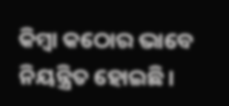କିମ୍ବା କଠୋର ଭାବେ ନିୟନ୍ତ୍ରିତ ହୋଇଛି।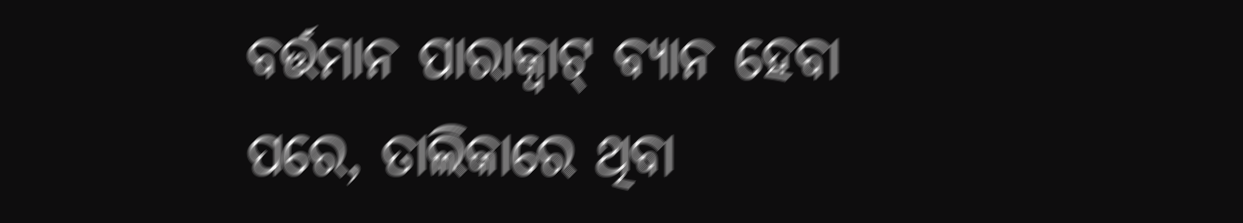ବର୍ତ୍ତମାନ ପାରାକ୍ୱାଟ୍ ବ୍ୟାନ ହେବା ପରେ, ତାଲିକାରେ ଥିବା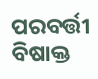ପରବର୍ତ୍ତୀ ବିଷାକ୍ତ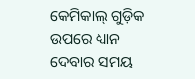କେମିକାଲ୍ ଗୁଡ଼ିକ ଉପରେ ଧ୍ୟାନ ଦେବାର ସମୟ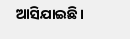ଆସିଯାଇଛି।